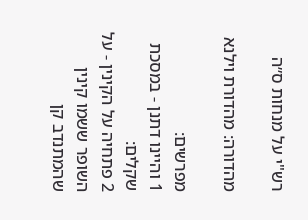רש"י על מנחות ס״ה

מהדורה: מהדורת וילנא

מפרשים:
1 והיינו דתנן - במסכת שקלים:
2 פתחיה על הקינין - על השופר ששמו קינין שהמתנדב קן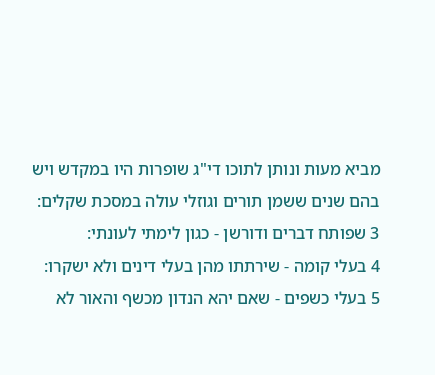מביא מעות ונותן לתוכו די"ג שופרות היו במקדש ויש בהם שנים ששמן תורים וגוזלי עולה במסכת שקלים:
3 שפותח דברים ודורשן - כגון לימתי לעונתי:
4 בעלי קומה - שירתתו מהן בעלי דינים ולא ישקרו:
5 בעלי כשפים - שאם יהא הנדון מכשף והאור לא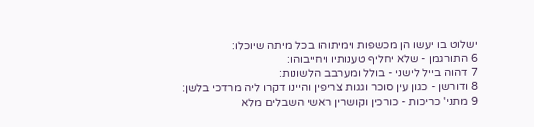ישלוט בו יעשו הן מכשפות וימיתוהו בכל מיתה שיוכלו:
6 התורגמן - שלא יחליף טענותיו ויחייבוהו:
7 דהוה בייל לישני - בולל ומערבב הלשונות:
8 ודורשן - כגון עין סוכר וגגות צריפין והיינו דקרו ליה מרדכי בלשן:
9 מתני' כריכות - כורכין וקושרין ראשי השבלים מלא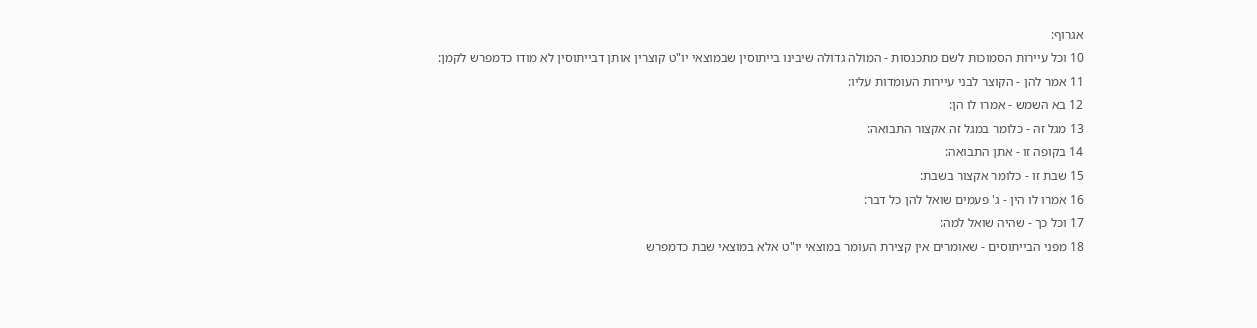אגרוף:
10 וכל עיירות הסמוכות לשם מתכנסות - המולה גדולה שיבינו בייתוסין שבמוצאי יו"ט קוצרין אותן דבייתוסין לא מודו כדמפרש לקמן:
11 אמר להן - הקוצר לבני עיירות העומדות עליו:
12 בא השמש - אמרו לו הן:
13 מגל זה - כלומר במגל זה אקצור התבואה:
14 בקופה זו - אתן התבואה:
15 שבת זו - כלומר אקצור בשבת:
16 אמרו לו הין - ג' פעמים שואל להן כל דבר:
17 וכל כך - שהיה שואל למה:
18 מפני הבייתוסים - שאומרים אין קצירת העומר במוצאי יו"ט אלא במוצאי שבת כדמפרש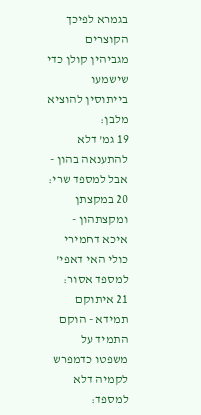בגמרא לפיכך הקוצרים מגביהין קולן כדי שישמעו בייתוסין להוציא מלבן:
19 גמ' דלא להתענאה בהון - אבל למספד שרי:
20 במקצתן ומקצתהון - איכא דחמירי כולי האי דאפי' למספד אסור:
21 איתוקם תמידא - הוקם התמיד על משפטו כדמפרש לקמיה דלא למספד: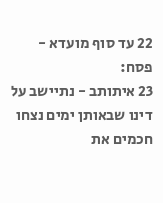22 עד סוף מועדא - פסח:
23 איתותב - נתיישב על דינו שבאותן ימים נצחו חכמים את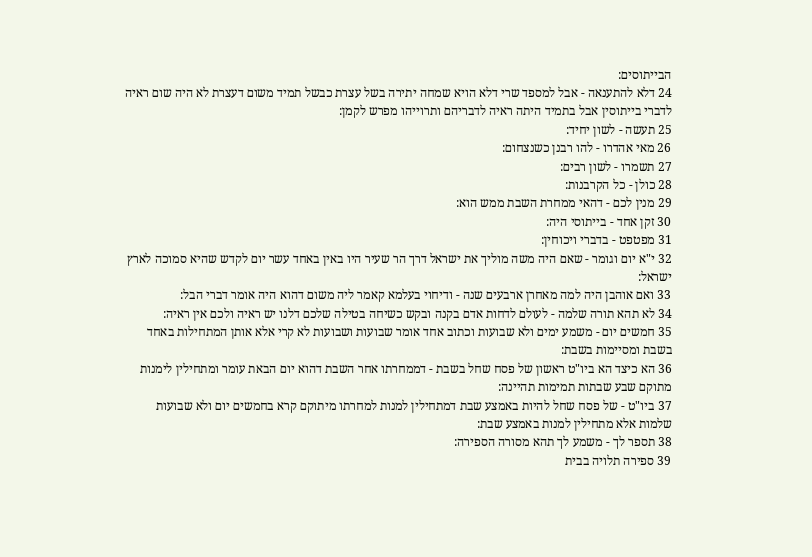הבייתוסים:
24 דלא להתענאה - אבל למספד שרי דלא הויא שמחה יתירה בשל עצרת כבשל תמיד משום דעצרת לא היה שום ראיה לדברי בייתוסין אבל בתמיד היתה ראיה לדבריהם ותרוייהו מפרש לקמן:
25 תעשה - לשון יחיד:
26 מאי אהדרו - להו רבנן כשנצחום:
27 תשמרו - לשון רבים:
28 כולן - כל הקרבנות:
29 מנין לכם - דהאי ממחרת השבת ממש הוא:
30 זקן אחד - בייתוסי היה:
31 מפטפט - בדברי ויכוחין:
32 י"א יום וגומר - שאם היה משה מוליך את ישראל דרך הר שעיר היו באין באחד עשר יום לקדש שהיא סמוכה לארץ ישראל:
33 ואם אוהבן היה למה מאחרן ארבעים שנה - ודיחוי בעלמא קאמר ליה משום דהוא היה אומר דברי הבל:
34 לא תהא תורה שלמה - לעולם לדחות אדם בקנה ובקש כשיחה בטילה שלכם דלנו יש ראיה ולכם אין ראיה:
35 חמשים יום - משמע ימים ולא שבועות וכתוב אחד אומר שבועות ושבועות לא קרי אלא אותן המתחילות באחד בשבת ומסיימות בשבת:
36 הא כיצד הא ביו"ט ראשון של פסח שחל בשבת - דממחרתו אחר השבת דהוא יום הבאת עומר ומתחילין לימנות מתוקם שבע שבתות תמימות תהיינה:
37 ביו"ט - של פסח שחל להיות באמצע שבת דמתחילין למנות למחרתו מיתוקם קרא בחמשים יום ולא שבועות שלמות אלא מתחילין למנות באמצע שבת:
38 תספר לך - משמע לך תהא מסורה הספירה:
39 ספירה תלויה בבית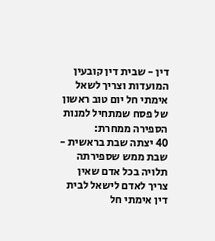דין - שבית דין קובעין המועדות וצריך לשאל אימתי חל יום טוב ראשון של פסח שמתחיל למנות הספירה ממחרת:
40 יצתה שבת בראשית - שבת ממש שספירתה תלויה בכל אדם שאין צריך לאדם לישאל לבית דין אימתי חל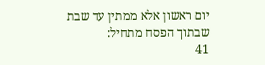יום ראשון אלא ממתין עד שבת שבתוך הפסח מתחיל:
41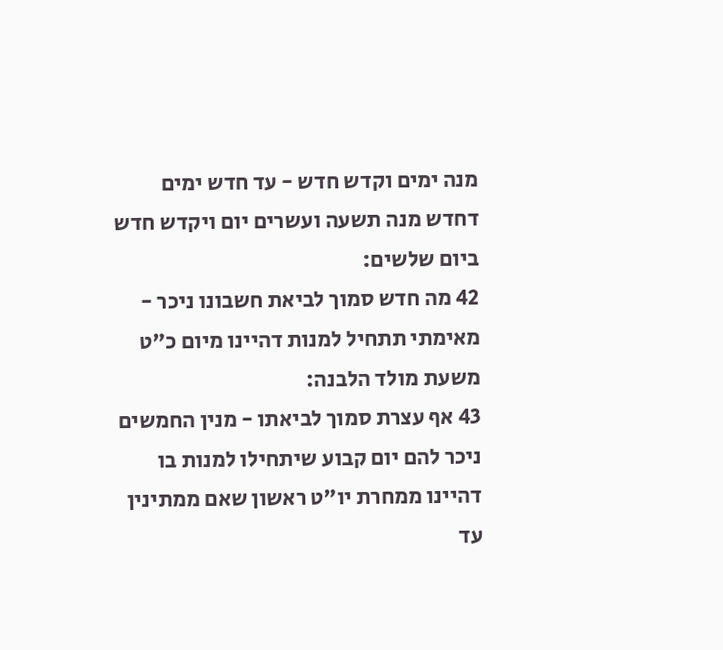מנה ימים וקדש חדש - עד חדש ימים דחדש מנה תשעה ועשרים יום ויקדש חדש ביום שלשים:
42 מה חדש סמוך לביאת חשבונו ניכר - מאימתי תתחיל למנות דהיינו מיום כ"ט משעת מולד הלבנה:
43 אף עצרת סמוך לביאתו - מנין החמשים ניכר להם יום קבוע שיתחילו למנות בו דהיינו ממחרת יו"ט ראשון שאם ממתינין עד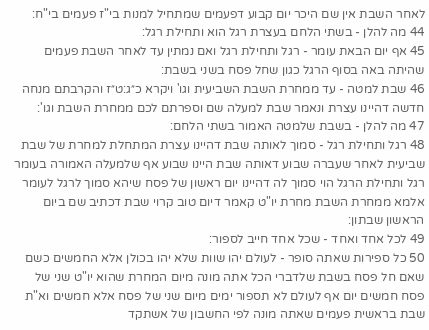לאחר השבת אין שם היכר יום קבוע דפעמים שמתחיל למנות בי"ז פעמים בי"ח:
44 מה להלן - בשתי הלחם בעצרת רגל הוא ותחילת רגל:
45 אף יום הבאת עומר - רגל ותחילת רגל ואם נמתין עד לאחר השבת פעמים שהיתה באה בסוף הרגל כגון שחל פסח בשני בשבת:
46 שבת למטה - עד ממחרת השבת השביעית וגו' ויקרא כ״ג:ט״ז והקרבתם מנחה חדשה דהיינו עצרת ונאמר שבת למעלה שם וספרתם לכם ממחרת השבת וגו':
47 מה להלן - בשבת שלמטה האמור בשתי הלחם:
48 רגל ותחילת רגל - סמוך לאותה שבת דהיינו עצרת המתחלת למחרת של שבת שביעית לאחר שעברה שבוע דאותה שבת היינו שבוע אף שלמעלה האמורה בעומר רגל ותחילת הרגל הוי סמוך לה דהיינו יום ראשון של פסח שיהא סמוך לרגל לעומר אלמא ממחרת השבת מחרת יו"ט קאמר דיום טוב קרוי שבת דכתיב שם ביום הראשון שבתון:
49 לכל אחד ואחד - שכל אחד חייב לספור:
50 כל ספירות שאתה סופר - לעולם יהו שוות שלא יהו בכולן אלא החמשים כשם שאם חל פסח בשבת שלדברי הכל אתה מונה מיום המחרת שהוא יו"ט שני של פסח חמשים יום אף לעולם לא תספור ימים מיום שני של פסח אלא חמשים וא"ת שבת בראשית פעמים שאתה מונה לפי החשבון של אשתקד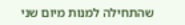שהתחילה למנות מיום שני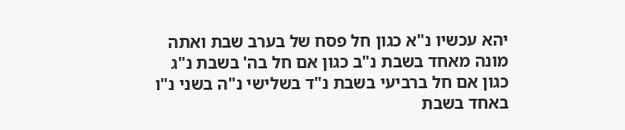יהא עכשיו נ"א כגון חל פסח של בערב שבת ואתה מונה מאחד בשבת נ"ב כגון אם חל בה' בשבת נ"ג כגון אם חל ברביעי בשבת נ"ד בשלישי נ"ה בשני נ"ו באחד בשבת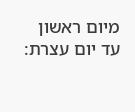מיום ראשון עד יום עצרת: